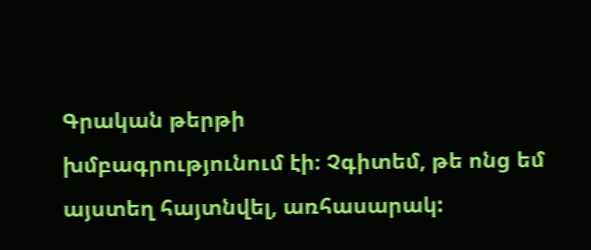Գրական թերթի
խմբագրությունում էի։ Չգիտեմ, թե ոնց եմ այստեղ հայտնվել, առհասարակ: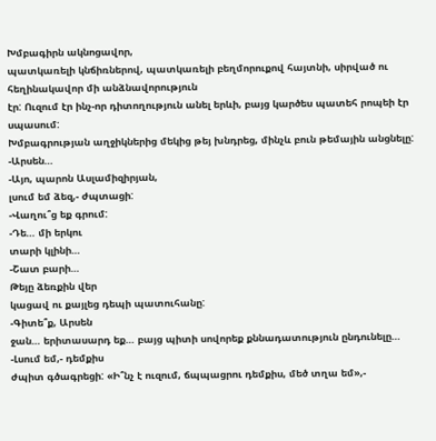Խմբագիրն ակնոցավոր,
պատկառելի կնճիռներով, պատկառելի բեղմորուքով հայտնի, սիրված ու հեղինակավոր մի անձնավորություն
էր: Ուզում էր ինչ-որ դիտողություն անել երևի, բայց կարծես պատեհ րոպեի էր սպասում:
Խմբագրության աղջիկներից մեկից թեյ խնդրեց, մինչև բուն թեմային անցնելը:
-Արսեն…
-Այո, պարոն Ասլամիզիրյան,
լսում եմ ձեզ,- ժպտացի:
-Վաղու՞ց եք գրում:
-Դե… մի երկու
տարի կլինի…
-Շատ բարի…
Թեյը ձեռքին վեր
կացավ ու քայլեց դեպի պատուհանը:
-Գիտե՞ք, Արսեն
ջան… երիտասարդ եք… բայց պիտի սովորեք քննադատություն ընդունելը…
-Լսում եմ,- դեմքիս
ժպիտ գծագրեցի: «Ի՞նչ է ուզում, ճպպացրու դեմքիս, մեծ տղա եմ»,-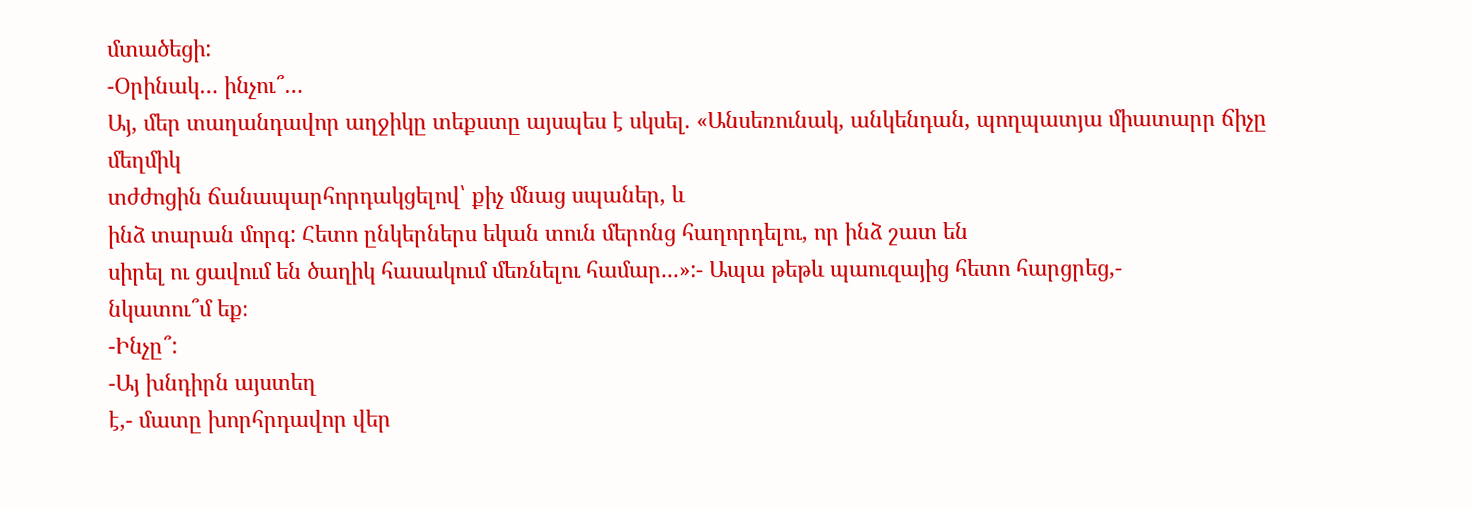մտածեցի:
-Օրինակ… ինչու՞…
Այ, մեր տաղանդավոր աղջիկը տեքստը այսպես է սկսել. «Անսեռունակ, անկենդան, պողպատյա միատարր ճիչը մեղմիկ
տժժոցին ճանապարհորդակցելով՝ քիչ մնաց սպաներ, և
ինձ տարան մորգ: Հետո ընկերներս եկան տուն մերոնց հաղորդելու, որ ինձ շատ են
սիրել ու ցավում են ծաղիկ հասակում մեռնելու համար...»:- Ապա թեթև պաուզայից հետո հարցրեց,-
նկատու՞մ եք։
-Ինչը՞:
-Այ խնդիրն այստեղ
է,- մատը խորհրդավոր վեր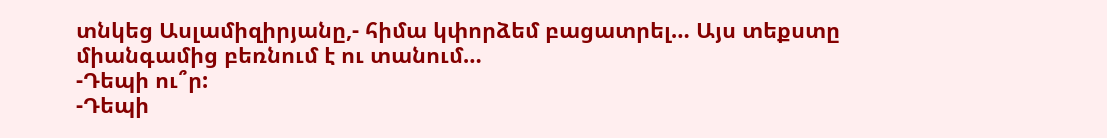տնկեց Ասլամիզիրյանը,- հիմա կփորձեմ բացատրել… Այս տեքստը
միանգամից բեռնում է ու տանում…
-Դեպի ու՞ր:
-Դեպի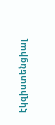էկզիստենցիալ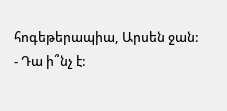հոգեթերապիա, Արսեն ջան:
- Դա ի՞նչ է: